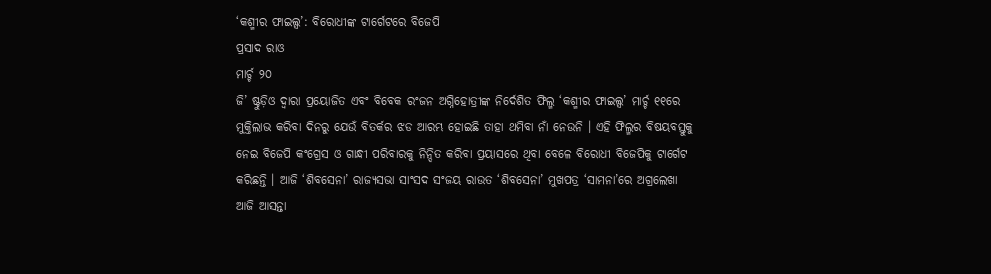‘କଶ୍ମୀର ଫାଇଲ୍ସ’: ବିରୋଧୀଙ୍କ ଟାର୍ଗେଟରେ ବିଜେପି
ପ୍ରସାଦ ରାଓ
ମାର୍ଚ୍ଚ ୨୦
ଜି’ ଷ୍ଟୁଡ଼ିଓ ଦ୍ୱାରା ପ୍ରୟୋଜିତ ଏବଂ ବିବେକ ରଂଜନ ଅଗ୍ନିହୋତ୍ରୀଙ୍କ ନିର୍ଦେଶିତ ଫିଲ୍ମ ‘କଶ୍ମୀର ଫାଇଲ୍ସ’ ମାର୍ଚ୍ଚ ୧୧ରେ ମୁକ୍ତିଲାଭ କରିବା ଦିନରୁ ଯେଉଁ ବିତର୍କର ଝଡ ଆରମ୍ଭ ହୋଇଛି ତାହା ଥମିବା ନାଁ ନେଉନି । ଏହି ଫିଲ୍ମର ବିଷୟବସ୍ତୁକୁ ନେଇ ବିଜେପି କଂଗ୍ରେସ ଓ ଗାନ୍ଧୀ ପରିବାରକୁ ନିନ୍ଦିତ କରିବା ପ୍ରୟାସରେ ଥିବା ବେଳେ ବିରୋଧୀ ବିଜେପିକୁ ଟାର୍ଗେଟ କରିଛନ୍ତି । ଆଜି ‘ଶିବସେନା’ ରାଜ୍ୟସଭା ସାଂସଦ ସଂଜୟ ରାଉତ ‘ଶିବସେନା’ ମୁଖପତ୍ର ‘ସାମନା’ରେ ଅଗ୍ରଲେଖା ଆଜି ଆସନ୍ତା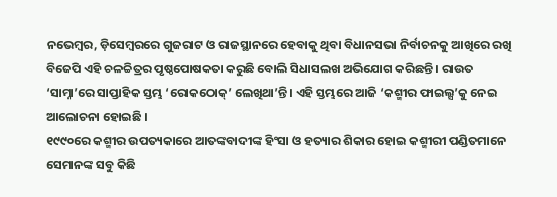ନଭେମ୍ବର, ଡ଼ିସେମ୍ବରରେ ଗୁଜରାଟ ଓ ରାଜସ୍ଥାନରେ ହେବାକୁ ଥିବା ବିଧାନସଭା ନିର୍ବାଚନକୁ ଆଖିରେ ରଖି ବିଜେପି ଏହି ଚଳଚ୍ଚିତ୍ରର ପୃଷ୍ଠପୋଷକତା କରୁଛି ବୋଲି ସିଧାସଲଖ ଅଭିଯୋଗ କରିଛନ୍ତି । ରାଉତ ‘ସାମ୍ନା’ରେ ସାପ୍ତାହିକ ସ୍ତମ୍ଭ ‘ରୋକଠୋକ୍’ ଲେଖିଥା’ନ୍ତି । ଏହି ସ୍ତମ୍ଭରେ ଆଜି ‘କଶ୍ମୀର ଫାଇଲ୍ସ’କୁ ନେଇ ଆଲୋଚନା ହୋଇଛି ।
୧୯୯୦ରେ କଶ୍ମୀର ଉପତ୍ୟକାରେ ଆତଙ୍କବାଦୀଙ୍କ ହିଂସା ଓ ହତ୍ୟାର ଶିକାର ହୋଇ କଶ୍ମୀରୀ ପଣ୍ଡିତମାନେ ସେମାନଙ୍କ ସବୁ କିଛି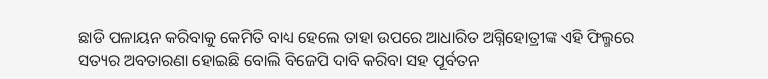ଛାଡି ପଳାୟନ କରିବାକୁ କେମିତି ବାଧ୍ୟ ହେଲେ ତାହା ଉପରେ ଆଧାରିତ ଅଗ୍ନିହୋତ୍ରୀଙ୍କ ଏହି ଫିଲ୍ମରେ ସତ୍ୟର ଅବତାରଣା ହୋଇଛି ବୋଲି ବିଜେପି ଦାବି କରିବା ସହ ପୂର୍ବତନ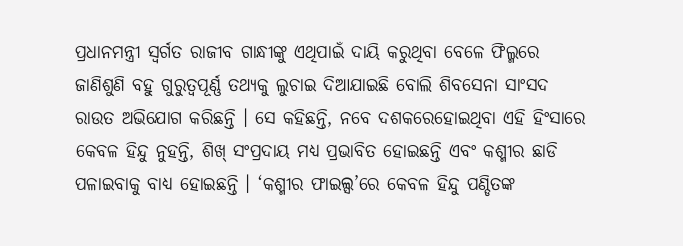ପ୍ରଧାନମନ୍ତ୍ରୀ ସ୍ୱର୍ଗତ ରାଜୀବ ଗାନ୍ଧୀଙ୍କୁ ଏଥିପାଇଁ ଦାୟି କରୁଥିବା ବେଳେ ଫିଲ୍ମରେ ଜାଣିଶୁଣି ବହୁ ଗୁରୁତ୍ୱପୂର୍ଣ୍ଣ ତଥ୍ୟକୁ ଲୁଚାଇ ଦିଆଯାଇଛି ବୋଲି ଶିବସେନା ସାଂସଦ ରାଉତ ଅଭିଯୋଗ କରିଛନ୍ତି । ସେ କହିଛନ୍ତି, ନବେ ଦଶକରେହୋଇଥିବା ଏହି ହିଂସାରେ କେବଳ ହିନ୍ଦୁ ନୁହନ୍ତି, ଶିଖ୍ ସଂପ୍ରଦାୟ ମଧ୍ୟ ପ୍ରଭାବିତ ହୋଇଛନ୍ତି ଏବଂ କଶ୍ମୀର ଛାଡି ପଳାଇବାକୁ ବାଧ୍ୟ ହୋଇଛନ୍ତି । ‘କଶ୍ମୀର ଫାଇଲ୍ସ’ରେ କେବଳ ହିନ୍ଦୁ ପଣ୍ଡିତଙ୍କ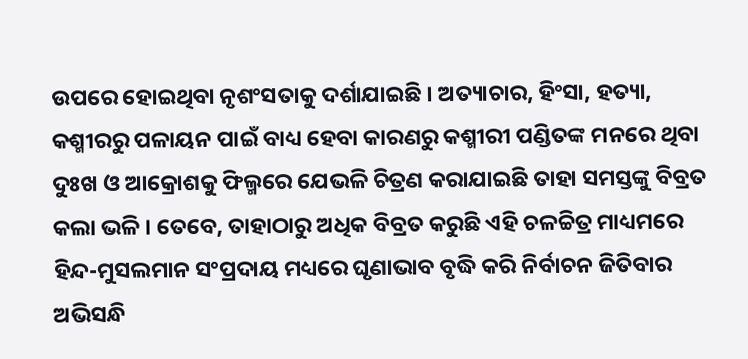ଉପରେ ହୋଇଥିବା ନୃଶଂସତାକୁ ଦର୍ଶାଯାଇଛି । ଅତ୍ୟାଚାର, ହିଂସା, ହତ୍ୟା, କଶ୍ମୀରରୁ ପଳାୟନ ପାଇଁ ବାଧ୍ୟ ହେବା କାରଣରୁ କଶ୍ମୀରୀ ପଣ୍ଡିତଙ୍କ ମନରେ ଥିବା ଦୁଃଖ ଓ ଆକ୍ରୋଶକୁ ଫିଲ୍ମରେ ଯେଭଳି ଚିତ୍ରଣ କରାଯାଇଛି ତାହା ସମସ୍ତଙ୍କୁ ବିବ୍ରତ କଲା ଭଳି । ତେବେ, ତାହାଠାରୁ ଅଧିକ ବିବ୍ରତ କରୁଛି ଏହି ଚଳଚ୍ଚିତ୍ର ମାଧ୍ୟମରେ ହିନ୍ଦ-ମୁସଲମାନ ସଂପ୍ରଦାୟ ମଧ୍ୟରେ ଘୃଣାଭାବ ବୃଦ୍ଧି କରି ନିର୍ବାଚନ ଜିତିବାର ଅଭିସନ୍ଧି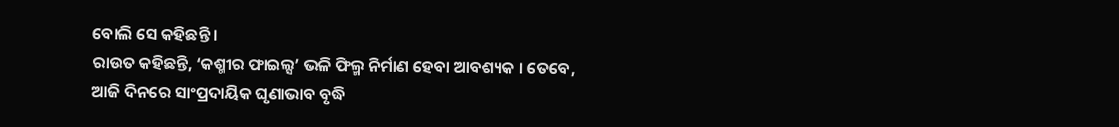ବୋଲି ସେ କହିଛନ୍ତି ।
ରାଉତ କହିଛନ୍ତି, ‘କଶ୍ମୀର ଫାଇଲ୍ସ’ ଭଳି ଫିଲ୍ମ ନିର୍ମାଣ ହେବା ଆବଶ୍ୟକ । ତେବେ, ଆଜି ଦିନରେ ସାଂପ୍ରଦାୟିକ ଘୃଣାଭାବ ବୃଦ୍ଧି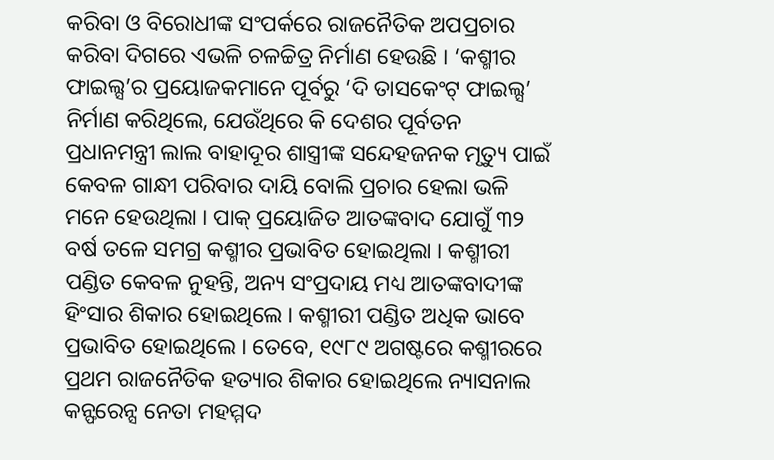କରିବା ଓ ବିରୋଧୀଙ୍କ ସଂପର୍କରେ ରାଜନୈତିକ ଅପପ୍ରଚାର କରିବା ଦିଗରେ ଏଭଳି ଚଳଚ୍ଚିତ୍ର ନିର୍ମାଣ ହେଉଛି । ‘କଶ୍ମୀର ଫାଇଲ୍ସ’ର ପ୍ରୟୋଜକମାନେ ପୂର୍ବରୁ ‘ଦି ତାସକେଂଟ୍ ଫାଇଲ୍ସ’ ନିର୍ମାଣ କରିଥିଲେ, ଯେଉଁଥିରେ କି ଦେଶର ପୂର୍ବତନ ପ୍ରଧାନମନ୍ତ୍ରୀ ଲାଲ ବାହାଦୂର ଶାସ୍ତ୍ରୀଙ୍କ ସନ୍ଦେହଜନକ ମୃତ୍ୟୁ ପାଇଁ କେବଳ ଗାନ୍ଧୀ ପରିବାର ଦାୟି ବୋଲି ପ୍ରଚାର ହେଲା ଭଳି ମନେ ହେଉଥିଲା । ପାକ୍ ପ୍ରୟୋଜିତ ଆତଙ୍କବାଦ ଯୋଗୁଁ ୩୨ ବର୍ଷ ତଳେ ସମଗ୍ର କଶ୍ମୀର ପ୍ରଭାବିତ ହୋଇଥିଲା । କଶ୍ମୀରୀ ପଣ୍ଡିତ କେବଳ ନୁହନ୍ତି, ଅନ୍ୟ ସଂପ୍ରଦାୟ ମଧ୍ୟ ଆତଙ୍କବାଦୀଙ୍କ ହିଂସାର ଶିକାର ହୋଇଥିଲେ । କଶ୍ମୀରୀ ପଣ୍ଡିତ ଅଧିକ ଭାବେ ପ୍ରଭାବିତ ହୋଇଥିଲେ । ତେବେ, ୧୯୮୯ ଅଗଷ୍ଟରେ କଶ୍ମୀରରେ ପ୍ରଥମ ରାଜନୈତିକ ହତ୍ୟାର ଶିକାର ହୋଇଥିଲେ ନ୍ୟାସନାଲ କନ୍ଫରେନ୍ସ ନେତା ମହମ୍ମଦ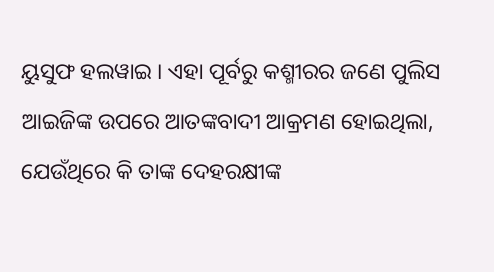ୟୁସୁଫ ହଲୱାଇ । ଏହା ପୂର୍ବରୁ କଶ୍ମୀରର ଜଣେ ପୁଲିସ ଆଇଜିଙ୍କ ଉପରେ ଆତଙ୍କବାଦୀ ଆକ୍ରମଣ ହୋଇଥିଲା, ଯେଉଁଥିରେ କି ତାଙ୍କ ଦେହରକ୍ଷୀଙ୍କ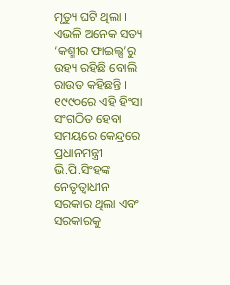ମୃତ୍ୟୁ ଘଟି ଥିଲା । ଏଭଳି ଅନେକ ସତ୍ୟ ‘କଶ୍ମୀର ଫାଇଲ୍ସ’ରୁ ଉହ୍ୟ ରହିଛି ବୋଲି ରାଉତ କହିଛନ୍ତି ।
୧୯୯୦ରେ ଏହି ହିଂସା ସଂଗଠିତ ହେବା ସମୟରେ କେନ୍ଦ୍ରରେ ପ୍ରଧାନମନ୍ତ୍ରୀ ଭି.ପି.ସିଂହଙ୍କ ନେତୃତ୍ୱାଧୀନ ସରକାର ଥିଲା ଏବଂ ସରକାରକୁ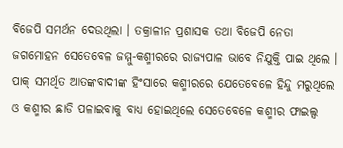ବିଜେପି ସମର୍ଥନ ଦେଉଥିଲା । ତକ୍ରାଳୀନ ପ୍ରଶାସକ ତଥା ବିଜେପି ନେତା ଜଗମୋହନ ସେତେବେଳ ଜମ୍ମୁ-କଶ୍ମୀରରେ ରାଜ୍ୟପାଳ ଭାବେ ନିଯୁକ୍ତି ପାଇ ଥିଲେ । ପାକ୍ ସମର୍ଥିତ ଆତଙ୍କବାଦୀଙ୍କ ହିଂସାରେ କଶ୍ମୀରରେ ଯେତେବେଳେ ହିନ୍ଦୁ ମରୁଥିଲେ ଓ କଶ୍ମୀର ଛାଡି ପଳାଇବାକୁ ବାଧ୍ୟ ହୋଇଥିଲେ ସେତେବେଳେ କଶ୍ମୀର ଫାଇଲ୍ସ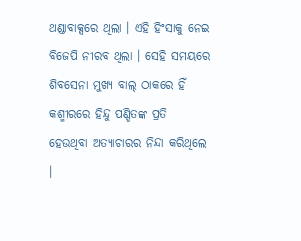ଥଣ୍ଡାବାକ୍ସରେ ଥିଲା । ଏହି ହିଂସାକୁ ନେଇ ବିଜେପି ନୀରବ ଥିଲା । ସେହି ସମୟରେ ଶିବସେନା ମୁଖ୍ୟ ବାଲ୍ ଠାକରେ ହିଁ କଶ୍ମୀରରେ ହିନ୍ଦୁ ପଣ୍ଡିତଙ୍କ ପ୍ରତି ହେଉଥିବା ଅତ୍ୟାଚାରର ନିନ୍ଦା କରିଥିଲେ ।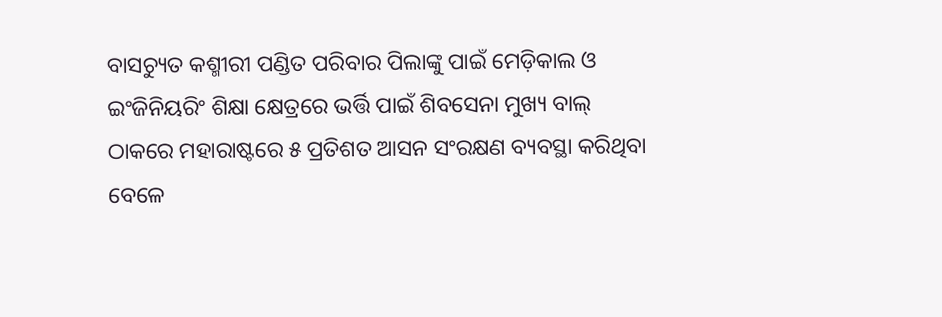ବାସଚ୍ୟୁତ କଶ୍ମୀରୀ ପଣ୍ଡିତ ପରିବାର ପିଲାଙ୍କୁ ପାଇଁ ମେଡ଼ିକାଲ ଓ ଇଂଜିନିୟରିଂ ଶିକ୍ଷା କ୍ଷେତ୍ରରେ ଭର୍ତ୍ତି ପାଇଁ ଶିବସେନା ମୁଖ୍ୟ ବାଲ୍ ଠାକରେ ମହାରାଷ୍ଟରେ ୫ ପ୍ରତିଶତ ଆସନ ସଂରକ୍ଷଣ ବ୍ୟବସ୍ଥା କରିଥିବା ବେଳେ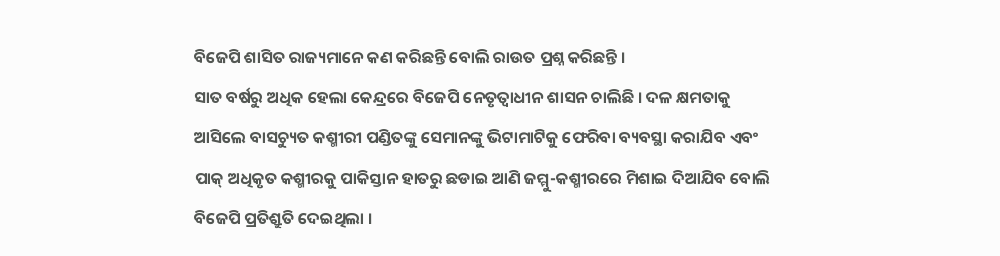ବିଜେପି ଶାସିତ ରାଜ୍ୟମାନେ କଣ କରିଛନ୍ତି ବୋଲି ରାଉତ ପ୍ରଶ୍ନ କରିଛନ୍ତି ।
ସାତ ବର୍ଷରୁ ଅଧିକ ହେଲା କେନ୍ଦ୍ରରେ ବିଜେପି ନେତୃତ୍ୱାଧୀନ ଶାସନ ଚାଲିଛି । ଦଳ କ୍ଷମତାକୁ ଆସିଲେ ବାସଚ୍ୟୁତ କଶ୍ମୀରୀ ପଣ୍ଡିତଙ୍କୁ ସେମାନଙ୍କୁ ଭିଟାମାଟିକୁ ଫେରିବା ବ୍ୟବସ୍ଥା କରାଯିବ ଏବଂ ପାକ୍ ଅଧିକୃତ କଶ୍ମୀରକୁ ପାକିସ୍ତାନ ହାତରୁ ଛଡାଇ ଆଣି ଜମ୍ମୁ-କଶ୍ମୀରରେ ମିଶାଇ ଦିଆଯିବ ବୋଲି ବିଜେପି ପ୍ରତିଶ୍ରୁତି ଦେଇଥିଲା ।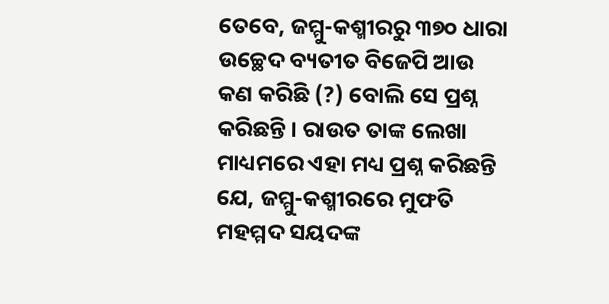ତେବେ, ଜମ୍ମୁ-କଶ୍ମୀରରୁ ୩୭୦ ଧାରା ଉଚ୍ଛେଦ ବ୍ୟତୀତ ବିଜେପି ଆଉ କଣ କରିଛି (?) ବୋଲି ସେ ପ୍ରଶ୍ନ କରିଛନ୍ତି । ରାଉତ ତାଙ୍କ ଲେଖା ମାଧ୍ୟମରେ ଏହା ମଧ୍ୟ ପ୍ରଶ୍ନ କରିଛନ୍ତି ଯେ, ଜମ୍ମୁ-କଶ୍ମୀରରେ ମୁଫତି ମହମ୍ମଦ ସୟଦଙ୍କ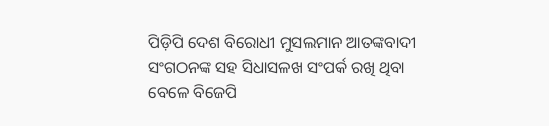ପିଡ଼ିପି ଦେଶ ବିରୋଧୀ ମୁସଲମାନ ଆତଙ୍କବାଦୀ ସଂଗଠନଙ୍କ ସହ ସିଧାସଳଖ ସଂପର୍କ ରଖି ଥିବା ବେଳେ ବିଜେପି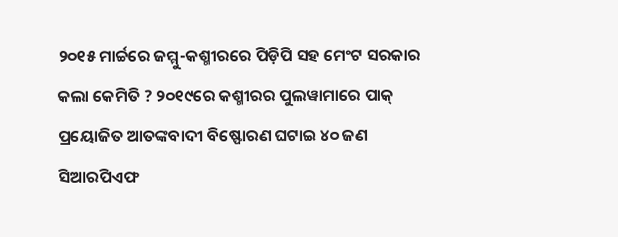୨୦୧୫ ମାର୍ଚ୍ଚରେ ଜମ୍ମୁ-କଶ୍ମୀରରେ ପିଡ଼ିପି ସହ ମେଂଟ ସରକାର କଲା କେମିତି ? ୨୦୧୯ରେ କଶ୍ମୀରର ପୁଲୱାମାରେ ପାକ୍ ପ୍ରୟୋଜିତ ଆତଙ୍କବାଦୀ ବିଷ୍ଫୋରଣ ଘଟାଇ ୪୦ ଜଣ ସିଆରପିଏଫ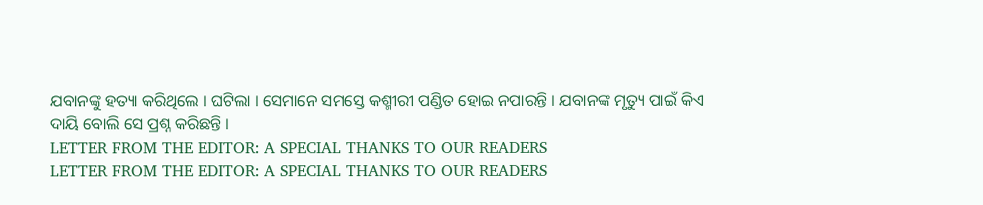ଯବାନଙ୍କୁ ହତ୍ୟା କରିଥିଲେ । ଘଟିଲା । ସେମାନେ ସମସ୍ତେ କଶ୍ମୀରୀ ପଣ୍ଡିତ ହୋଇ ନପାରନ୍ତି । ଯବାନଙ୍କ ମୃତ୍ୟୁ ପାଇଁ କିଏ ଦାୟି ବୋଲି ସେ ପ୍ରଶ୍ନ କରିଛନ୍ତି ।
LETTER FROM THE EDITOR: A SPECIAL THANKS TO OUR READERS
LETTER FROM THE EDITOR: A SPECIAL THANKS TO OUR READERS